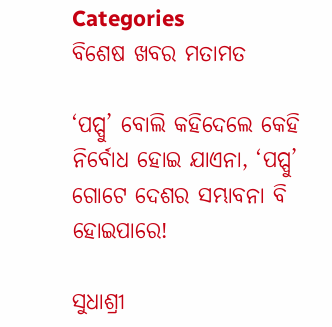Categories
ବିଶେଷ ଖବର ମତାମତ

‘ପପ୍ପୁ’ ବୋଲି କହିଦେଲେ କେହି ନିର୍ବୋଧ ହୋଇ ଯାଏନା, ‘ପପ୍ପୁ’ ଗୋଟେ ଦେଶର ସମ୍ଭାବନା ବି ହୋଇପାରେ!

ସୁଧାଶ୍ରୀ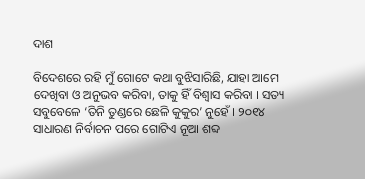ଦାଶ

ବିଦେଶରେ ରହି ମୁଁ ଗୋଟେ କଥା ବୁଝିସାରିଛି, ଯାହା ଆମେ ଦେଖିବା ଓ ଅନୁଭବ କରିବା, ତାକୁ ହିଁ ବିଶ୍ବାସ କରିବା । ସତ୍ୟ ସବୁବେଳେ ‘ତିନି ତୁଣ୍ଡରେ ଛେଳି କୁକୁର’ ନୁହେଁ । ୨୦୧୪ ସାଧାରଣ ନିର୍ବାଚନ ପରେ ଗୋଟିଏ ନୂଆ ଶବ୍ଦ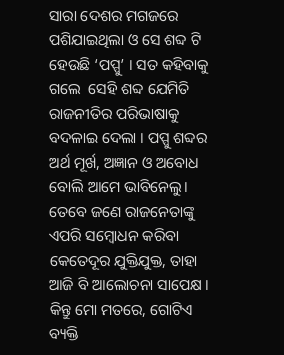ସାରା ଦେଶର ମଗଜରେ ପଶିଯାଇଥିଲା ଓ ସେ ଶବ୍ଦ ଟି ହେଉଛି ‘ପପ୍ପୁ’ । ସତ କହିବାକୁ ଗଲେ  ସେହି ଶବ୍ଦ ଯେମିତି ରାଜନୀତିର ପରିଭାଷାକୁ ବଦଳାଇ ଦେଲା । ପପ୍ପୁ ଶବ୍ଦର ଅର୍ଥ ମୂର୍ଖ, ଅଜ୍ଞାନ ଓ ଅବୋଧ ବୋଲି ଆମେ ଭାବିନେଲୁ। ତେବେ ଜଣେ ରାଜନେତାଙ୍କୁ ଏପରି ସମ୍ବୋଧନ କରିବା କେତେଦୂର ଯୁକ୍ତିଯୁକ୍ତ, ତାହା ଆଜି ବି ଆଲୋଚନା ସାପେକ୍ଷ । କିନ୍ତୁ ମୋ ମତରେ, ଗୋଟିଏ ବ୍ୟକ୍ତି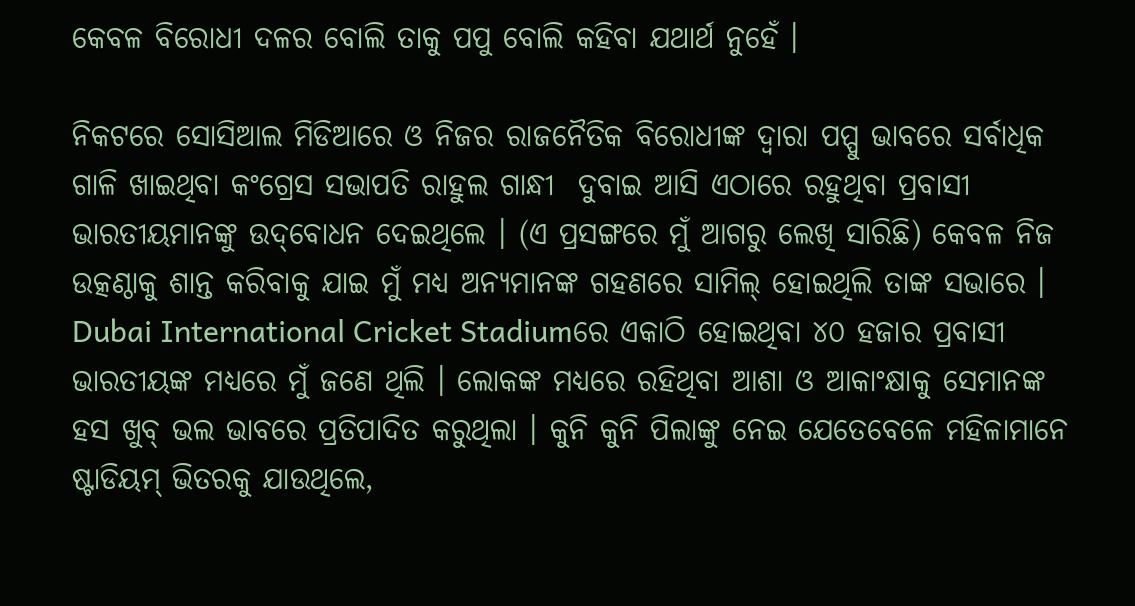କେବଳ ବିରୋଧୀ ଦଳର ବୋଲି ତାକୁ ପପୁ ବୋଲି କହିବା ଯଥାର୍ଥ ନୁହେଁ ।

ନିକଟରେ ସୋସିଆଲ ମିଡିଆରେ ଓ ନିଜର ରାଜନୈତିକ ବିରୋଧୀଙ୍କ ଦ୍ଵାରା ପପ୍ପୁ ଭାବରେ ସର୍ବାଧିକ ଗାଳି ଖାଇଥିବା କଂଗ୍ରେସ ସଭାପତି ରାହୁଲ ଗାନ୍ଧୀ  ଦୁବାଇ ଆସି ଏଠାରେ ରହୁଥିବା ପ୍ରବାସୀ ଭାରତୀୟମାନଙ୍କୁ ଉଦ୍‌ବୋଧନ ଦେଇଥିଲେ । (ଏ ପ୍ରସଙ୍ଗରେ ମୁଁ ଆଗରୁ ଲେଖି ସାରିଛି) କେବଳ ନିଜ ଉତ୍କଣ୍ଠାକୁ ଶାନ୍ତ କରିବାକୁ ଯାଇ ମୁଁ ମଧ୍ୟ ଅନ୍ୟମାନଙ୍କ ଗହଣରେ ସାମିଲ୍‌ ହୋଇଥିଲି ତାଙ୍କ ସଭାରେ । Dubai International Cricket Stadiumରେ ଏକାଠି ହୋଇଥିବା ୪୦ ହଜାର ପ୍ରବାସୀ ଭାରତୀୟଙ୍କ ମଧ୍ୟରେ ମୁଁ ଜଣେ ଥିଲି । ଲୋକଙ୍କ ମଧ୍ୟରେ ରହିଥିବା ଆଶା ଓ ଆକାଂକ୍ଷାକୁ ସେମାନଙ୍କ ହସ ଖୁବ୍‌ ଭଲ ଭାବରେ ପ୍ରତିପାଦିତ କରୁଥିଲା । କୁନି କୁନି ପିଲାଙ୍କୁ ନେଇ ଯେତେବେଳେ ମହିଳାମାନେ ଷ୍ଟାଡିୟମ୍‌ ଭିତରକୁ ଯାଉଥିଲେ,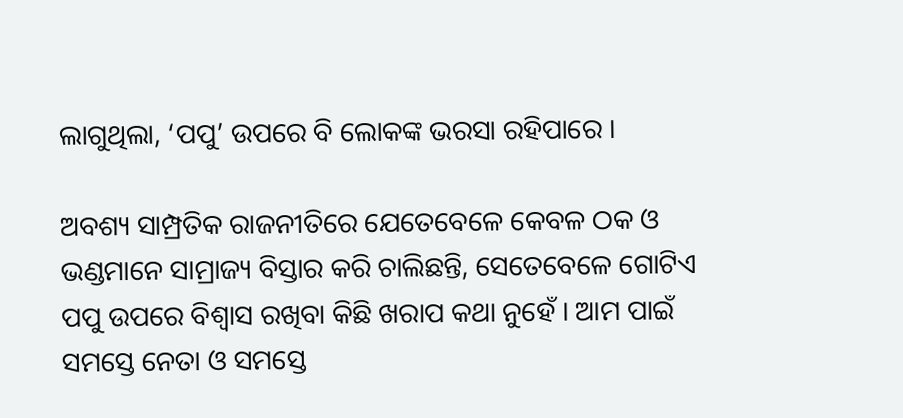ଲାଗୁଥିଲା, ‘ପପୁ’ ଉପରେ ବି ଲୋକଙ୍କ ଭରସା ରହିପାରେ ।

ଅବଶ୍ୟ ସାମ୍ପ୍ରତିକ ରାଜନୀତିରେ ଯେତେବେଳେ କେବଳ ଠକ ଓ ଭଣ୍ଡମାନେ ସାମ୍ରାଜ୍ୟ ବିସ୍ତାର କରି ଚାଲିଛନ୍ତି, ସେତେବେଳେ ଗୋଟିଏ ପପୁ ଉପରେ ବିଶ୍ବାସ ରଖିବା କିଛି ଖରାପ କଥା ନୁହେଁ । ଆମ ପାଇଁ ସମସ୍ତେ ନେତା ଓ ସମସ୍ତେ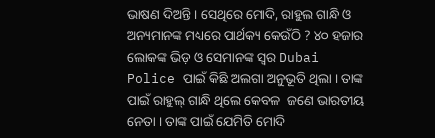ଭାଷଣ ଦିଅନ୍ତି । ସେଥିରେ ମୋଦି, ରାହୁଲ ଗାନ୍ଧି ଓ ଅନ୍ୟମାନଙ୍କ ମଧ୍ୟରେ ପାର୍ଥକ୍ୟ କେଉଁଠି ? ୪୦ ହଜାର ଲୋକଙ୍କ ଭିଡ଼ ଓ ସେମାନଙ୍କ ସ୍ବର Dubai Police ପାଇଁ କିଛି ଅଲଗା ଅନୁଭୂତି ଥିଲା । ତାଙ୍କ ପାଇଁ ରାହୁଲ୍‌ ଗାନ୍ଧି ଥିଲେ କେବଳ  ଜଣେ ଭାରତୀୟ ନେତା । ତାଙ୍କ ପାଇଁ ଯେମିତି ମୋଦି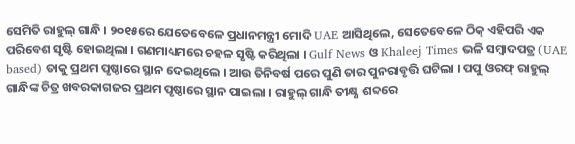ସେମିତି ରାହୁଲ୍‌ ଗାନ୍ଧି । ୨୦୧୫ରେ ଯେତେବେଳେ ପ୍ରଧାନମନ୍ତ୍ରୀ ମୋଦି UAE ଆସିଥିଲେ, ସେତେବେଳେ ଠିକ୍‌ ଏହିପରି ଏକ ପରିବେଶ ସୃଷ୍ଟି ହୋଇଥିଲା । ଗଣମାଧ୍ୟମରେ ଚହଳ ସୃଷ୍ଟି କରିଥିଲା । Gulf News ଓ Khaleej Times ଭଳି ସମ୍ବାଦପତ୍ର (UAE based) ତାକୁ ପ୍ରଥମ ପୃଷ୍ଠାରେ ସ୍ଥାନ ଦେଇଥିଲେ । ଆଉ ତିନିବର୍ଷ ପରେ ପୁଣି ତାର ପୁନରାବୃତ୍ତି ଘଟିଲା । ପପୁ ଓରଫ୍‌ ରାହୁଲ୍‌ ଗାନ୍ଧିଙ୍କ ଚିତ୍ର ଖବରକାଗଜର ପ୍ରଥମ ପୃଷ୍ଠାରେ ସ୍ଥାନ ପାଇଲା । ରାହୁଲ୍‌ ଗାନ୍ଧି ତୀକ୍ଷ୍ଣ ଶବ୍ଦରେ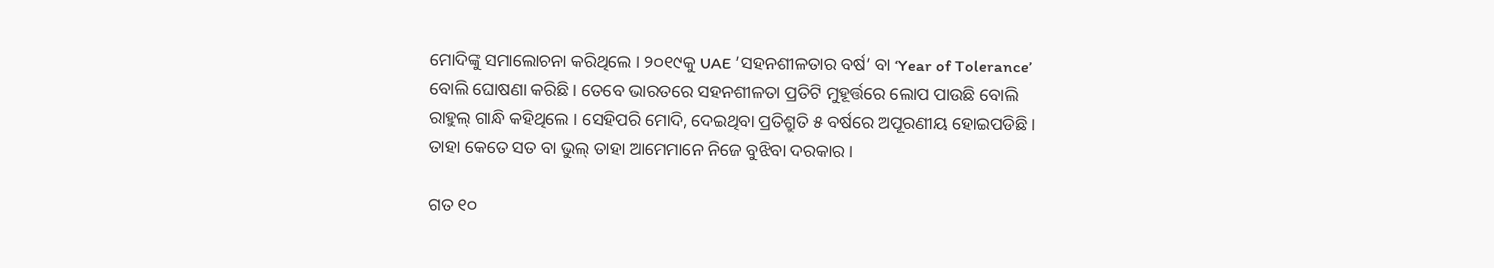ମୋଦିଙ୍କୁ ସମାଲୋଚନା କରିଥିଲେ । ୨୦୧୯କୁ UAE ’ସହନଶୀଳତାର ବର୍ଷ’ ବା ‘Year of Tolerance’ ବୋଲି ଘୋଷଣା କରିଛି । ତେବେ ଭାରତରେ ସହନଶୀଳତା ପ୍ରତିଟି ମୁହୂର୍ତ୍ତରେ ଲୋପ ପାଉଛି ବୋଲି ରାହୁଲ୍‌ ଗାନ୍ଧି କହିଥିଲେ । ସେହିପରି ମୋଦି, ଦେଇଥିବା ପ୍ରତିଶ୍ରୁତି ୫ ବର୍ଷରେ ଅପୂରଣୀୟ ହୋଇପଡିଛି । ତାହା କେତେ ସତ ବା ଭୁଲ୍‌ ତାହା ଆମେମାନେ ନିଜେ ବୁଝିବା ଦରକାର ।

ଗତ ୧୦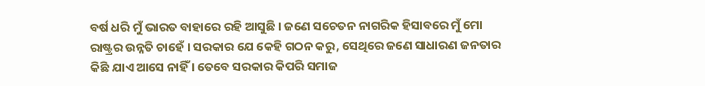ବର୍ଷ ଧରି ମୁଁ ଭାରତ ବାହାରେ ରହି ଆସୁଛି । ଜଣେ ସଚେତନ ନାଗରିକ ହିସାବରେ ମୁଁ ମୋ ରାଷ୍ଟ୍ରର ଉନ୍ନତି ଚାହେଁ । ସରକାର ଯେ କେହି ଗଠନ କରୁ, ସେଥିରେ ଜଣେ ସାଧାରଣ ଜନତାର କିଛି ଯାଏ ଆସେ ନାହିଁ । ତେବେ ସରକାର କିପରି ସମାଜ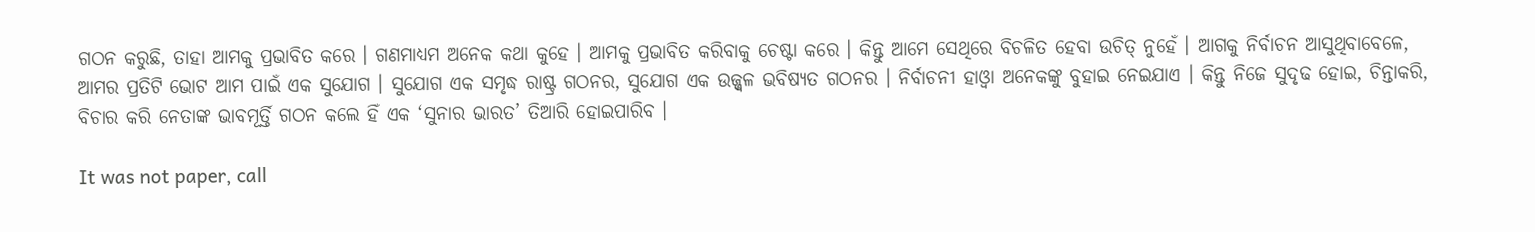ଗଠନ କରୁଛି, ତାହା ଆମକୁ ପ୍ରଭାବିତ କରେ । ଗଣମାଧ୍ୟମ ଅନେକ କଥା କୁହେ । ଆମକୁ ପ୍ରଭାବିତ କରିବାକୁ ଚେଷ୍ଟା କରେ । କିନ୍ତୁ ଆମେ ସେଥିରେ ବିଚଳିତ ହେବା ଉଚିତ୍‌ ନୁହେଁ । ଆଗକୁ ନିର୍ବାଚନ ଆସୁଥିବାବେଳେ, ଆମର ପ୍ରତିଟି ଭୋଟ ଆମ ପାଇଁ ଏକ ସୁଯୋଗ । ସୁଯୋଗ ଏକ ସମୃଦ୍ଧ ରାଷ୍ଟ୍ର ଗଠନର, ସୁଯୋଗ ଏକ ଉଜ୍ଜ୍ବଳ ଭବିଷ୍ୟତ ଗଠନର । ନିର୍ବାଚନୀ ହାଓ୍ବା ଅନେକଙ୍କୁ ବୁହାଇ ନେଇଯାଏ । କିନ୍ତୁ ନିଜେ ସୁଦୃଢ ହୋଇ, ଚିନ୍ତାକରି, ବିଚାର କରି ନେତାଙ୍କ ଭାବମୂର୍ତ୍ତି ଗଠନ କଲେ ହିଁ ଏକ ‘ସୁନାର ଭାରତ’ ତିଆରି ହୋଇପାରିବ ।

It was not paper, call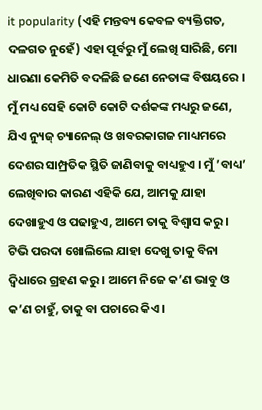it popularity (ଏହି ମନ୍ତବ୍ୟ କେବଳ ବ୍ୟକ୍ତିଗତ, ଦଳଗତ ନୁହେଁ) ଏହା ପୂର୍ବରୁ ମୁଁ ଲେଖି ସାରିଛି, ମୋ ଧାରଣା କେମିତି ବଦଳିଛି ଜଣେ ନେତାଙ୍କ ବିଷୟରେ । ମୁଁ ମଧ୍ୟ ସେହି କୋଟି କୋଟି ଦର୍ଶକଙ୍କ ମଧ୍ୟରୁ ଜଣେ, ଯିଏ ନ୍ୟୁଜ୍‌ ଚ୍ୟାନେଲ୍‌ ଓ ଖବରକାଗଜ ମାଧ୍ୟମରେ ଦେଶର ସାମ୍ପ୍ରତିକ ସ୍ଥିତି ଜାଣିବାକୁ ବାଧ୍ୟହୁଏ । ମୁଁ ’ବାଧ୍ୟ’ ଲେଖିବାର କାରଣ ଏହିକି ଯେ, ଆମକୁ ଯାହା ଦେଖାହୁଏ ଓ ପଢାହୁଏ, ଆମେ ତାକୁ ବିଶ୍ବାସ କରୁ । ଟିଭି ପରଦା ଖୋଲିଲେ ଯାହା ଦେଖୁ ତାକୁ ବିନା ଦ୍ବିଧାରେ ଗ୍ରହଣ କରୁ । ଆମେ ନିଜେ କ’ଣ ଭାବୁ ଓ କ’ଣ ଚାହୁଁ, ତାକୁ ବା ପଚାରେ କିଏ ।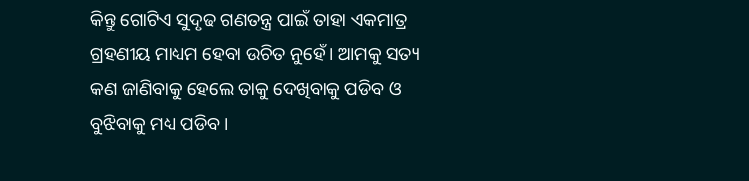କିନ୍ତୁ ଗୋଟିଏ ସୁଦୃଢ ଗଣତନ୍ତ୍ର ପାଇଁ ତାହା ଏକମାତ୍ର ଗ୍ରହଣୀୟ ମାଧ୍ୟମ ହେବା ଉଚିତ ନୁହେଁ। ଆମକୁ ସତ୍ୟ କଣ ଜାଣିବାକୁ ହେଲେ ତାକୁ ଦେଖିବାକୁ ପଡିବ ଓ ବୁଝିବାକୁ ମଧ୍ୟ ପଡିବ।